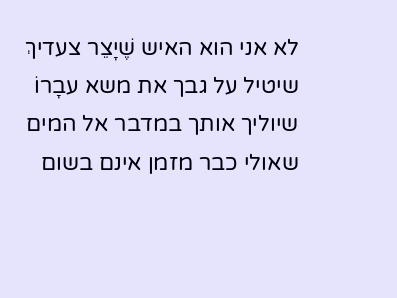לא אני הוא האיש שֶׁיָצֵר צעדיךְ
שיטיל על גבך את משא עבָרוֹ
שיוליך אותך במדבר אל המים
שאולי כבר מזמן אינם בשום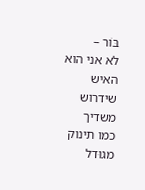בּוֹר –
לא אני הוא האיש שידרוש משדיך
כמו תינוק מגוּדל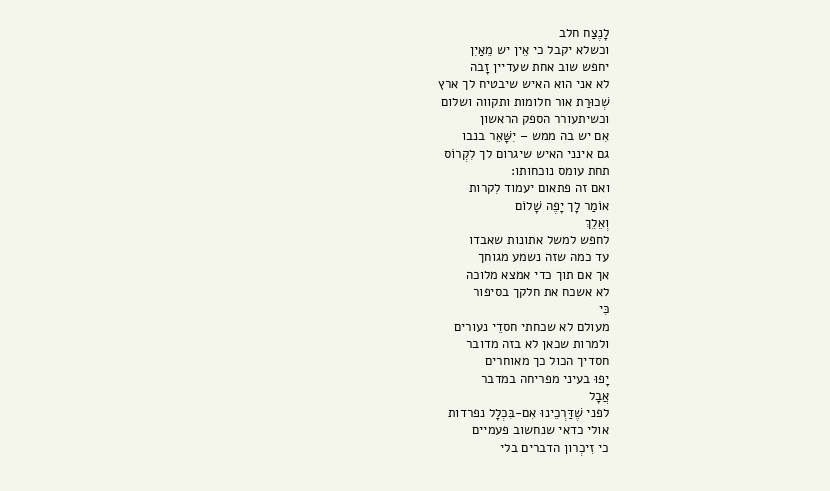לָנֶצַח חלב
וכשלא יקבל כי אֵין יש מֵאַיִן
יחפש שוב אחת שעדיין זָבה
לא אני הוא האיש שיבטיח לך ארץ
שְׁכוּרַת אור חלומות ותקווה ושלום
וכשיתעורר הספק הראשון
אִם יש בה ממש – יִשָּׁאֵר בנבו
גם אינני האיש שיגרום לך לִקְרוֹס
תחת עומס נוכחותו:
ואם זה פתאום יעמוד לִקרות
אוֹמַר לָך יָפֶה שָׁלוֹם
וְאֵלֵךְ
לחפש למשל אתונות שאבדו
עד כמה שזה נשמע מגוחך
אך אם תוך כדי אמצא מלוכה
לא אשכח את חלקך בסיפור
כִּי
מעולם לא שכחתי חסדֵי נעורים
ולמרות שכאן לא בזה מדובר
חסדיך הכול כך מאוחרים
יָפוּ בעיני מפריחה במדבר
אֲבָל
לפני שֶׁדַּרְכֵינוּ אִם-בִּכְלָל נפרדות
אולי כדאי שנחשוב פעמיים
כי זִיכְרון הדברים בלי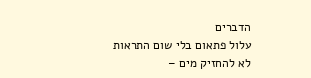הדברים
עלול פתאום בלי שום התראות
לא להחזיק מים –